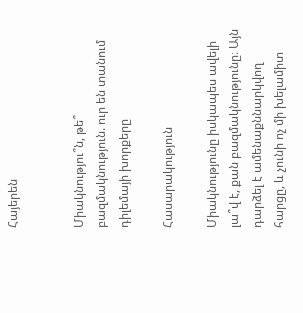Հայերեն


Միակնությու՞ն, թե՞ բազմակնություն. ուր են տանում դիլեմայի խորքերը

Հասարակություն

Միակնությունը իսկապես ավելի լա՞վ է, քան բազմակնությունը։ Այն դարձել է ամենաքննարկվող հարցը, և չունի ոչ մի խելամիտ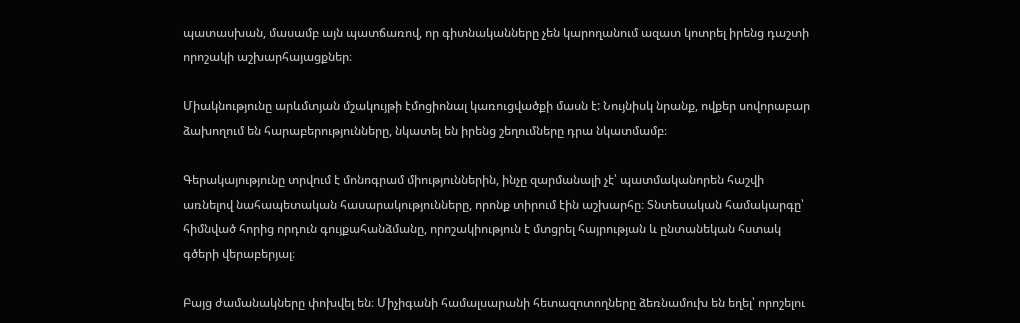պատասխան, մասամբ այն պատճառով, որ գիտնականները չեն կարողանում ազատ կոտրել իրենց դաշտի որոշակի աշխարհայացքներ։

Միակնությունը արևմտյան մշակույթի էմոցիոնալ կառուցվածքի մասն է: Նույնիսկ նրանք, ովքեր սովորաբար ձախողում են հարաբերությունները, նկատել են իրենց շեղումները դրա նկատմամբ։

Գերակայությունը տրվում է մոնոգրամ միություններին, ինչը զարմանալի չէ՝ պատմականորեն հաշվի առնելով նահապետական հասարակությունները, որոնք տիրում էին աշխարհը։ Տնտեսական համակարգը՝ հիմնված հորից որդուն գույքահանձմանը, որոշակիություն է մտցրել հայրության և ընտանեկան հստակ գծերի վերաբերյալ։

Բայց ժամանակները փոխվել են։ Միչիգանի համալսարանի հետազոտողները ձեռնամուխ են եղել՝ որոշելու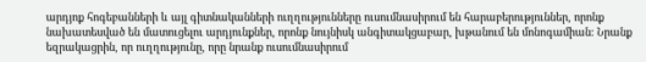արդյոք հոգեբանների և այլ գիտնականների ուղղությունները ուսումնասիրում են հարաբերություններ, որոնք նախատեսված են մատուցելու արդյունքներ, որոնք նույնիսկ անգիտակցաբար, խթանում են մոնոգամիան։ Նրանք եզրակացրին, որ ուղղությունը, որը նրանք ուսումնասիրում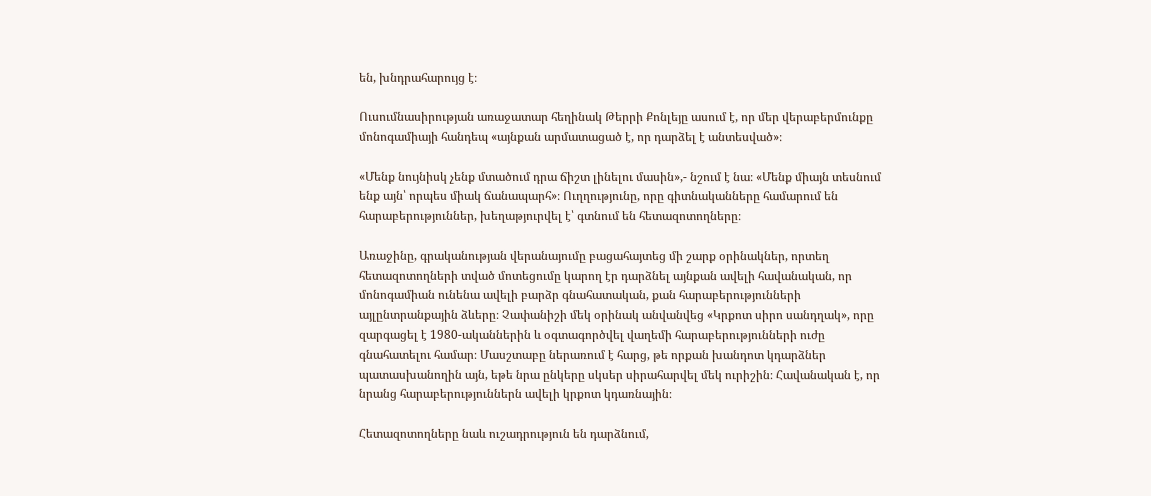են, խնդրահարույց է։

Ուսումնասիրության առաջատար հեղինակ Թերրի Քոնլեյը ասում է, որ մեր վերաբերմունքը մոնոգամիայի հանդեպ «այնքան արմատացած է, որ դարձել է անտեսված»։

«Մենք նույնիսկ չենք մտածում դրա ճիշտ լինելու մասին»,- նշում է նա։ «Մենք միայն տեսնում ենք այն՝ որպես միակ ճանապարհ»։ Ուղղությունը, որը գիտնականները համարում են հարաբերություններ, խեղաթյուրվել է՝ գտնում են հետազոտողները։

Առաջինը, գրականության վերանայումը բացահայտեց մի շարք օրինակներ, որտեղ հետազոտողների տված մոտեցումը կարող էր դարձնել այնքան ավելի հավանական, որ մոնոգամիան ունենա ավելի բարձր գնահատական, քան հարաբերությունների այլընտրանքային ձևերը։ Չափանիշի մեկ օրինակ անվանվեց «Կրքոտ սիրո սանդղակ», որը զարգացել է 1980-ականներին և օգտագործվել վաղեմի հարաբերությունների ուժը գնահատելու համար։ Մասշտաբը ներառում է հարց, թե որքան խանդոտ կդարձներ պատասխանողին այն, եթե նրա ընկերը սկսեր սիրահարվել մեկ ուրիշին։ Հավանական է, որ նրանց հարաբերություններն ավելի կրքոտ կդառնային։

Հետազոտողները նաև ուշադրություն են դարձնում,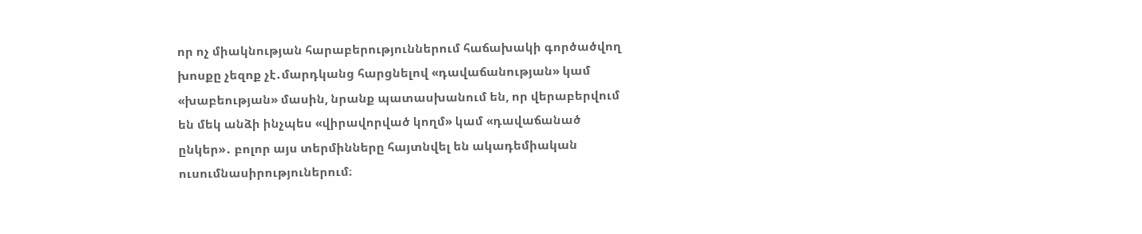որ ոչ միակնության հարաբերություններում հաճախակի գործածվող խոսքը չեզոք չէ․մարդկանց հարցնելով «դավաճանության» կամ «խաբեության» մասին, նրանք պատասխանում են, որ վերաբերվում են մեկ անձի ինչպես «վիրավորված կողմ» կամ «դավաճանած ընկեր»․ բոլոր այս տերմինները հայտնվել են ակադեմիական ուսումնասիրություներում։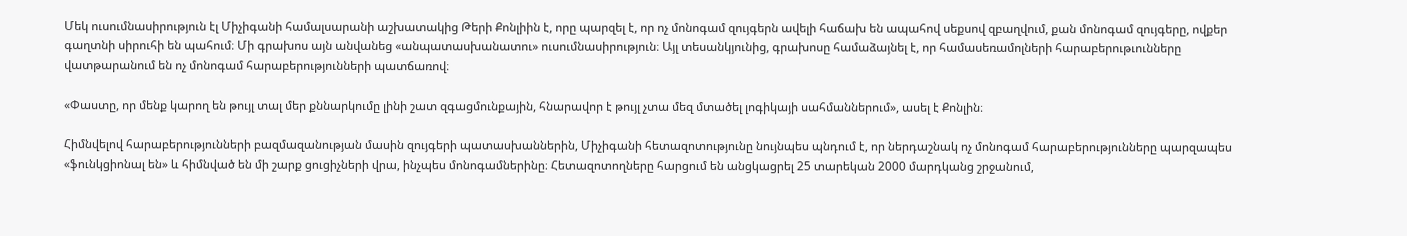Մեկ ուսումնասիրություն էլ Միչիգանի համալսարանի աշխատակից Թերի Քոնլիին է, որը պարզել է, որ ոչ մոնոգամ զույգերն ավելի հաճախ են ապահով սեքսով զբաղվում, քան մոնոգամ զույգերը, ովքեր գաղտնի սիրուհի են պահում։ Մի գրախոս այն անվանեց «անպատասխանատու» ուսումնասիրություն։ Այլ տեսանկյունից, գրախոսը համաձայնել է, որ համասեռամոլների հարաբերութւունները վատթարանում են ոչ մոնոգամ հարաբերությունների պատճառով։

«Փաստը, որ մենք կարող են թույլ տալ մեր քննարկումը լինի շատ զգացմունքային, հնարավոր է թույլ չտա մեզ մտածել լոգիկայի սահմաններում», ասել է Քոնլին։

Հիմնվելով հարաբերությունների բազմազանության մասին զույգերի պատասխաններին, Միչիգանի հետազոտությունը նույնպես պնդում է, որ ներդաշնակ ոչ մոնոգամ հարաբերությունները պարզապես «ֆունկցիոնալ են» և հիմնված են մի շարք ցուցիչների վրա, ինչպես մոնոգամներինը։ Հետազոտողները հարցում են անցկացրել 25 տարեկան 2000 մարդկանց շրջանում,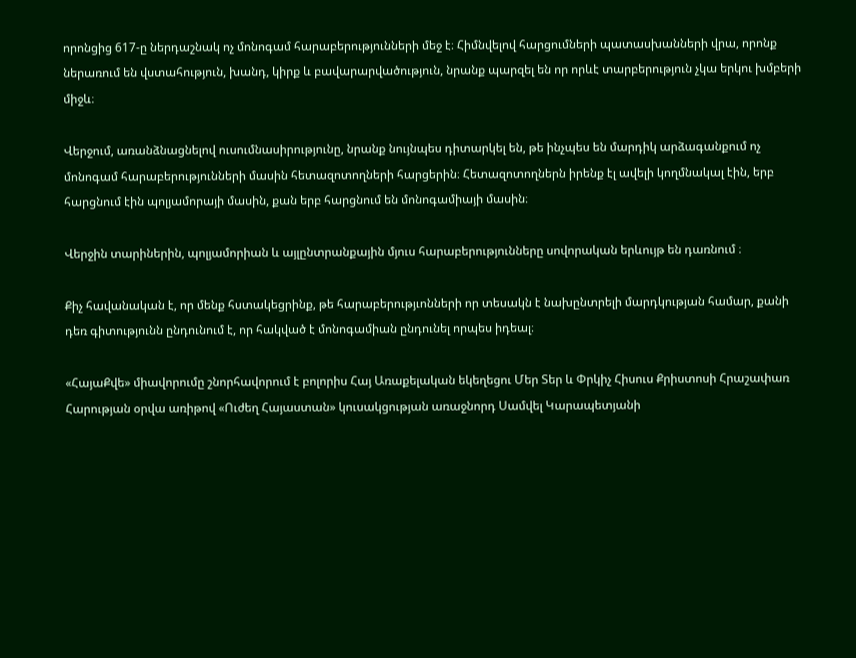որոնցից 617-ը ներդաշնակ ոչ մոնոգամ հարաբերությունների մեջ է։ Հիմնվելով հարցումների պատասխանների վրա, որոնք ներառում են վստահություն, խանդ, կիրք և բավարարվածություն, նրանք պարզել են որ որևէ տարբերություն չկա երկու խմբերի միջև։

Վերջում, առանձնացնելով ուսումնասիրությունը, նրանք նույնպես դիտարկել են, թե ինչպես են մարդիկ արձագանքում ոչ մոնոգամ հարաբերությունների մասին հետազոտողների հարցերին։ Հետազոտողներն իրենք էլ ավելի կողմնակալ էին, երբ հարցնում էին պոլյամորայի մասին, քան երբ հարցնում են մոնոգամիայի մասին։

Վերջին տարիներին, պոլյամորիան և այլընտրանքային մյուս հարաբերությունները սովորական երևույթ են դառնում ։

Քիչ հավանական է, որ մենք հստակեցրինք, թե հարաբերությւոնների որ տեսակն է նախընտրելի մարդկության համար, քանի դեռ գիտությունն ընդունում է, որ հակված է մոնոգամիան ընդունել որպես իդեալ։

«ՀայաՔվե» միավորումը շնորհավորում է բոլորիս Հայ Առաքելական եկեղեցու Մեր Տեր և Փրկիչ Հիսուս Քրիստոսի Հրաշափառ Հարության օրվա առիթով «Ուժեղ Հայաստան» կուսակցության առաջնորդ Սամվել Կարապետյանի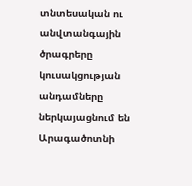տնտեսական ու անվտանգային ծրագրերը կուսակցության անդամները ներկայացնում են Արագածոտնի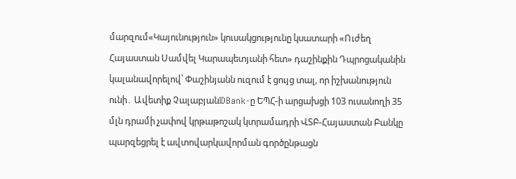մարզում«Կայունություն» կուսակցությունը կսատարի «Ուժեղ Հայաստան Սամվել Կարապետյանի հետ» դաշինքին Դպրոցականին կալանավորելով՝ Փաշինյանն ուզում է ցույց տալ, որ իշխանություն ունի․ Ավետիք ՉալաբյանIDBank-ը ԵՊՀ-ի արցախցի 103 ուսանողի 35 մլն դրամի չափով կրթաթոշակ կտրամադրի ՎՏԲ-Հայաստան Բանկը պարզեցրել է ավտովարկավորման գործընթացն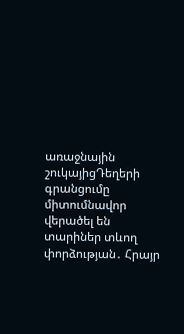առաջնային շուկայիցԴեղերի գրանցումը միտումնավոր վերածել են տարիներ տևող փորձության․ Հրայր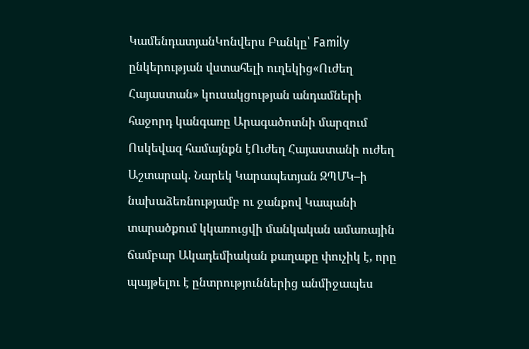ԿամենդատյանԿոնվերս Բանկը՝ Family ընկերության վստահելի ուղեկից«Ուժեղ Հայաստան» կուսակցության անդամների հաջորդ կանգառը Արագածոտնի մարզում Ոսկեվազ համայնքն էՈւժեղ Հայաստանի ուժեղ Աշտարակ. Նարեկ Կարապետյան ԶՊՄԿ–ի նախաձեռնությամբ ու ջանքով Կապանի տարածքում կկառուցվի մանկական ամառային ճամբար Ակադեմիական քաղաքը փուչիկ է, որը պայթելու է ընտրություններից անմիջապես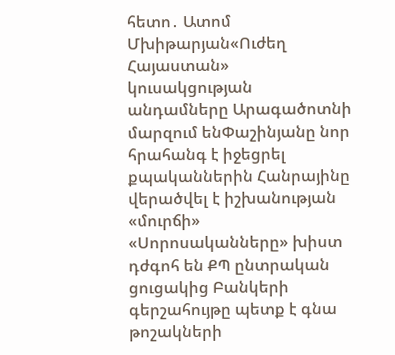հետո․ Ատոմ Մխիթարյան«Ուժեղ Հայաստան» կուսակցության անդամները Արագածոտնի մարզում ենՓաշինյանը նոր հրահանգ է իջեցրել քպականներին Հանրայինը վերածվել է իշխանության «մուրճի» «Սորոսականները» խիստ դժգոհ են ՔՊ ընտրական ցուցակից Բանկերի գերշահույթը պետք է գնա թոշակների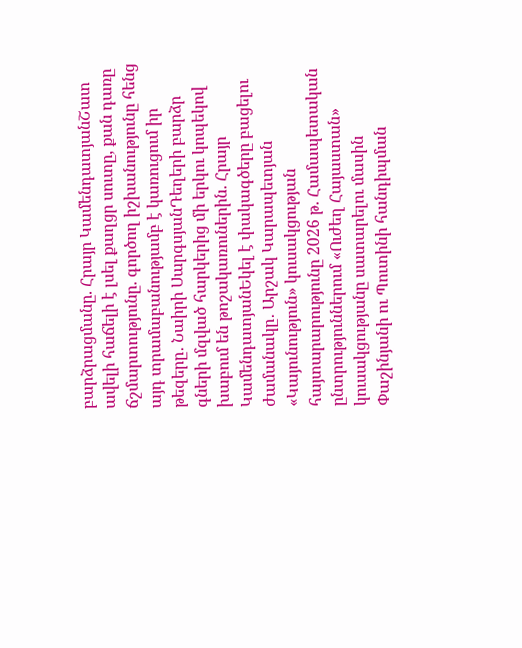բարձրացմանը. Հրայր ԿամենդատյանՇատ ավելի հաճելի է լսել քաղցր սուտը, քան դառը ճշմարտությունը. գործող իշխանությունը հենց այդ տրամաբանությամբ է կառուցում իր թեզերը․ Նաիրի ՍարգսյանԴեղերի բարձր գների մզված հարկերից մի երկու կոպեկով խաբում են թոշակառուներին. Հրայր ԿամենդատյանԵկել է փակագծերը բացելու ժամանակը․ Արշակ Կարապետյան «Կայունություն» կուսակցության հայտարարությունը 2026 թ. Համապետական ընտրություններում «Ուժեղ Հայաստան» կուսակցությանը սատարելու մասին Փաշինյանի ու Պուտինի հանդիպման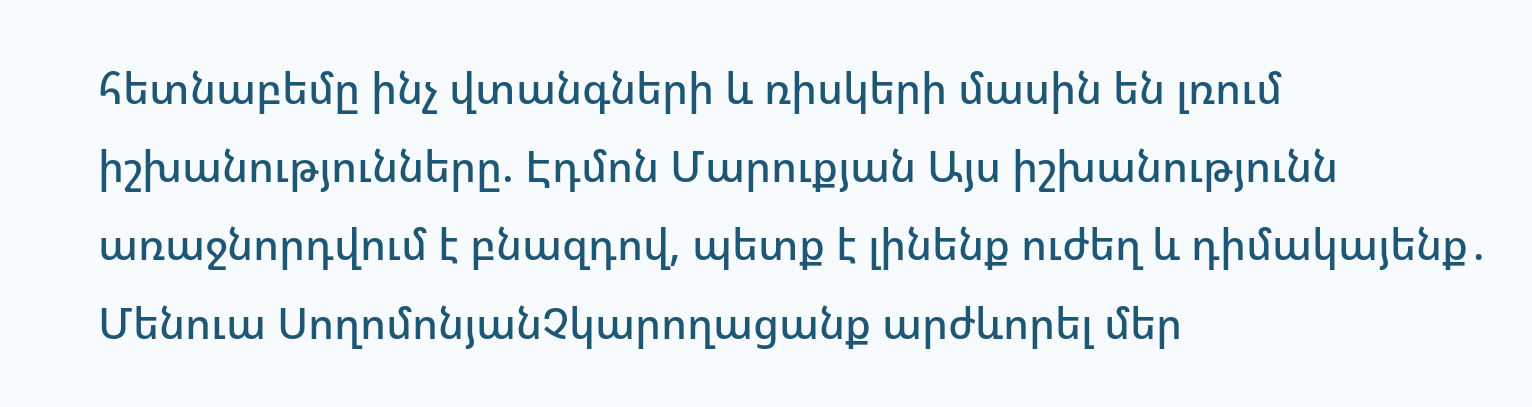հետնաբեմը ինչ վտանգների և ռիսկերի մասին են լռում իշխանությունները. Էդմոն Մարուքյան Այս իշխանությունն առաջնորդվում է բնազդով, պետք է լինենք ուժեղ և դիմակայենք․ Մենուա ՍողոմոնյանՉկարողացանք արժևորել մեր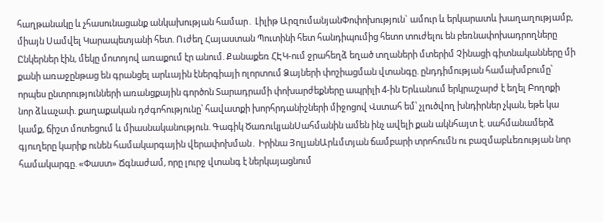հաղթանակը և չհասունացանք անկախության համար․ Լիլիթ ԱրզումանյանՓոփոխություն` ամուր և երկարատև խաղաղությամբ, միայն Սամվել Կարապետյանի հետ. Ուժեղ Հայաստան Պուտինի հետ հանդիպումից հետո տուժելու են բեռնափոխադրողները Ընկերներ էին, մեկը մոտոյով առաքում էր անում. Քանաքեռ ՀԷԿ-ում ջրահեղձ եղած տղաների մտերիմ Չինացի գիտնականները մի քանի առաջընթաց են գրանցել արևային էներգիայի ոլորտում Ձայների փոշիացման վտանգը. ընդդիմության համախմբումը՝ որպես ընտրությունների առանցքային գործոն Տարադրամի փոխարժեքները ապրիլի 4-ին Երևանում երկրաշարժ է եղել Բողոքի նոր ձևաչափ. քաղաքական դժգոհությունը՝ հավատքի խորհրդանիշների միջոցով Վստահ եմ՝ չլուծվող խնդիրներ չկան, եթե կա կամք, ճիշտ մոտեցում և միասնականություն. Գագիկ ԾառուկյանՍահմանին ամեն ինչ ավելի քան ակնհայտ է. սահմանամերձ գյուղերը կարիք ունեն համակարգային վերափոխման․ Իրինա ՅոլյանԱրևմտյան ճամբարի տրոհումն ու բազմաբևեռության նոր համակարգը. «Փաստ» Ճգնաժամ, որը լուրջ վտանգ է ներկայացնում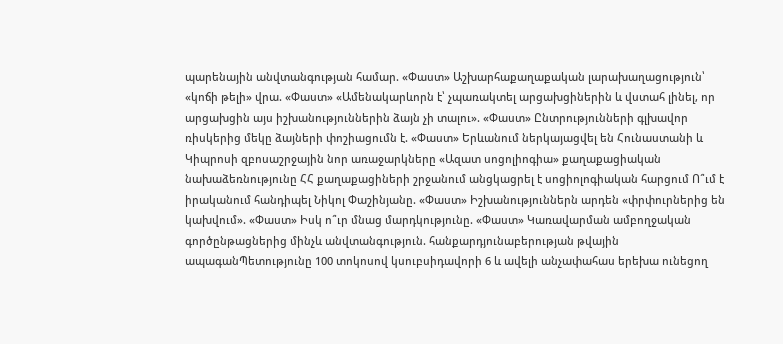պարենային անվտանգության համար. «Փաստ» Աշխարհաքաղաքական լարախաղացություն՝ «կոճի թելի» վրա. «Փաստ» «Ամենակարևորն է՝ չպառակտել արցախցիներին և վստահ լինել, որ արցախցին այս իշխանություններին ձայն չի տալու». «Փաստ» Ընտրությունների գլխավոր ռիսկերից մեկը ձայների փոշիացումն է. «Փաստ» Երևանում ներկայացվել են Հունաստանի և Կիպրոսի զբոսաշրջային նոր առաջարկները «Ազատ սոցոլիոգիա» քաղաքացիական նախաձեռնությունը ՀՀ քաղաքացիների շրջանում անցկացրել է սոցիոլոգիական հարցում Ո՞ւմ է իրականում հանդիպել Նիկոլ Փաշինյանը. «Փաստ» Իշխանություններն արդեն «փրփուրներից են կախվում». «Փաստ» Իսկ ո՞ւր մնաց մարդկությունը. «Փաստ» Կառավարման ամբողջական գործընթացներից մինչև անվտանգություն. հանքարդյունաբերության թվային ապագանՊետությունը 100 տոկոսով կսուբսիդավորի 6 և ավելի անչափահաս երեխա ունեցող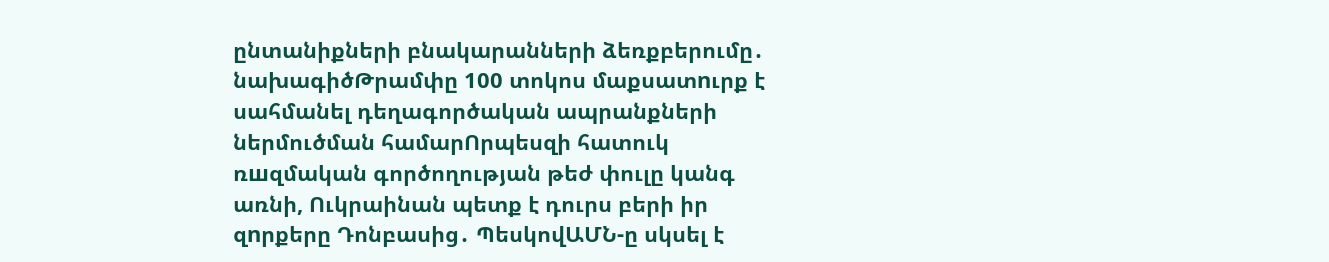ընտանիքների բնակարանների ձեռքբերումը․ նախագիծԹրամփը 100 տոկոս մաքսատnւրք է սահմանել դեղագործական ապրանքների ներմուծման համարՈրպեսզի հատուկ ռшզմական գործողության թեժ փուլը կանգ առնի, Ուկրաինան պետք է դուրս բերի իր զnրքերը Դոնբասից․ ՊեսկովԱՄՆ-ը սկսել է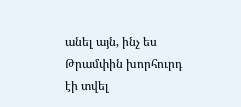անել այն, ինչ ես Թրամփին խորհուրդ էի տվել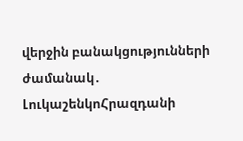վերջին բանակցությունների ժամանակ․ ԼուկաշենկոՀրազդանի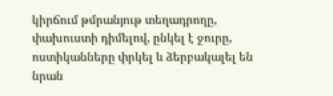կիրճում թմրանյութ տեղադրողը, փախուստի դիմելով, ընկել է ջուրը, ոստիկանները փրկել և ձերբակալել են նրան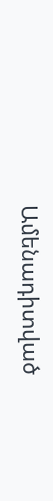Ամենադիտված